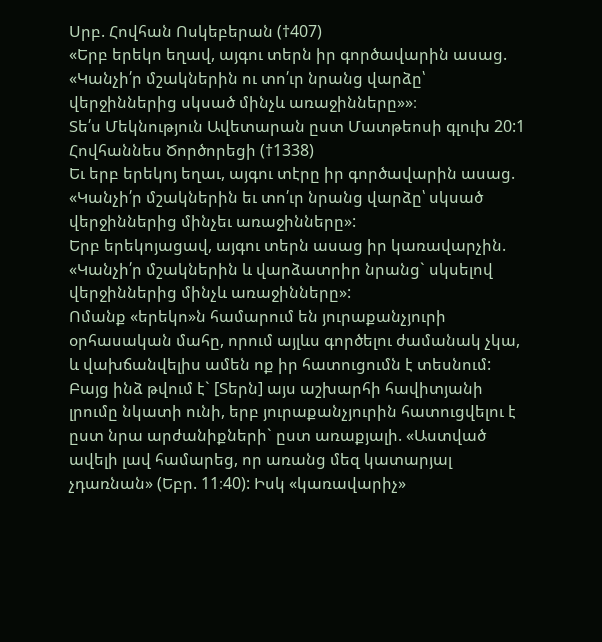Սրբ. Հովհան Ոսկեբերան (†407)
«Երբ երեկո եղավ, այգու տերն իր գործավարին ասաց. «Կանչի՛ր մշակներին ու տո՛ւր նրանց վարձը՝ վերջիններից սկսած մինչև առաջինները»»։
Տե՛ս Մեկնություն Ավետարան ըստ Մատթեոսի գլուխ 20:1
Հովհաննես Ծործորեցի (†1338)
Եւ երբ երեկոյ եղաւ, այգու տէրը իր գործավարին ասաց. «Կանչի՛ր մշակներին եւ տո՛ւր նրանց վարձը՝ սկսած վերջիններից մինչեւ առաջինները»:
Երբ երեկոյացավ, այգու տերն ասաց իր կառավարչին. «Կանչի՛ր մշակներին և վարձատրիր նրանց` սկսելով վերջիններից մինչև առաջինները»:
Ոմանք «երեկո»ն համարում են յուրաքանչյուրի օրհասական մահը, որում այլևս գործելու ժամանակ չկա, և վախճանվելիս ամեն ոք իր հատուցումն է տեսնում: Բայց ինձ թվում է` [Տերն] այս աշխարհի հավիտյանի լրումը նկատի ունի, երբ յուրաքանչյուրին հատուցվելու է ըստ նրա արժանիքների` ըստ առաքյալի. «Աստված ավելի լավ համարեց, որ առանց մեզ կատարյալ չդառնան» (Եբր. 11։40): Իսկ «կառավարիչ»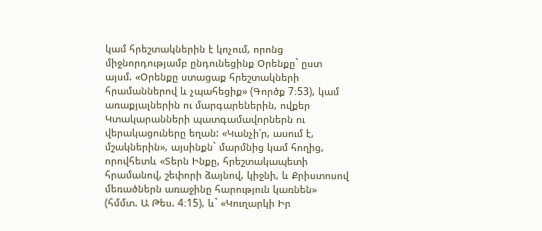կամ հրեշտակներին է կոչում, որոնց միջնորդությամբ ընդունեցինք Օրենքը` ըստ այսմ. «Օրենքը ստացաք հրեշտակների հրամաններով և չպահեցիք» (Գործք 7։53), կամ առաքյալներին ու մարգարեներին, ովքեր Կտակարանների պատգամավորներն ու վերակացուները եղան: «Կանչի՛ր, ասում է, մշակներին», այսինքն` մարմնից կամ հողից, որովհետև «Տերն Ինքը, հրեշտակապետի հրամանով, շեփորի ձայնով, կիջնի, և Քրիստոսով մեռածներն առաջինը հարություն կառնեն» (հմմտ. Ա Թես. 4։15), և` «Կուղարկի Իր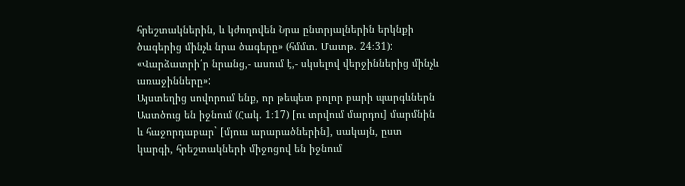հրեշտակներին, և կժողովեն Նրա ընտրյալներին երկնքի ծագերից մինչև նրա ծագերը» (հմմտ. Մատթ. 24։31):
«Վարձատրի՛ր նրանց,- ասում է,- սկսելով վերջիններից մինչև առաջինները»:
Այստեղից սովորում ենք, որ թեպետ բոլոր բարի պարգևներն Աստծուց են իջնում (Հակ. 1։17) [ու տրվում մարդու] մարմնին և հաջորդաբար` [մյուս արարածներին], սակայն, ըստ կարգի, հրեշտակների միջոցով են իջնում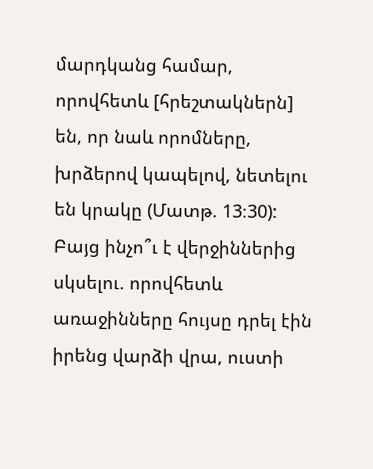մարդկանց համար, որովհետև [հրեշտակներն] են, որ նաև որոմները, խրձերով կապելով, նետելու են կրակը (Մատթ. 13։30): Բայց ինչո՞ւ է վերջիններից սկսելու. որովհետև առաջինները հույսը դրել էին իրենց վարձի վրա, ուստի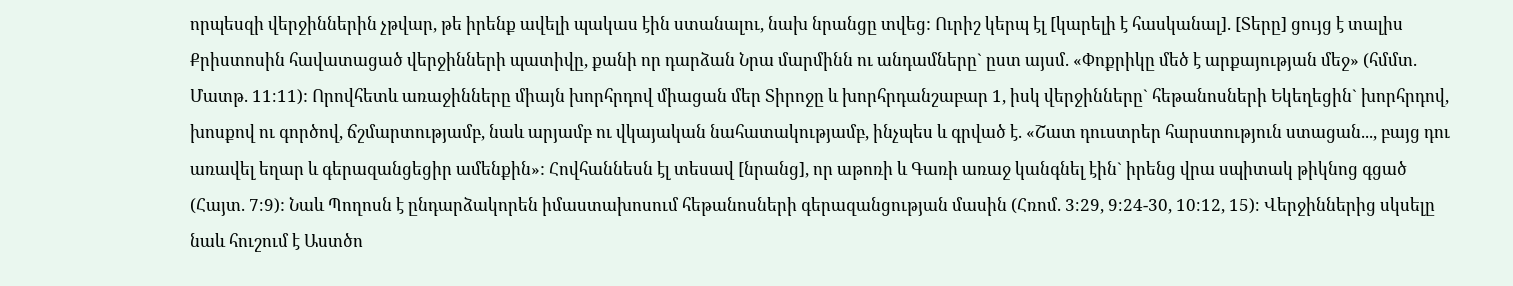որպեսզի վերջիններին չթվար, թե իրենք ավելի պակաս էին ստանալու, նախ նրանցը տվեց: Ուրիշ կերպ էլ [կարելի է հասկանալ]. [Տերը] ցույց է տալիս Քրիստոսին հավատացած վերջինների պատիվը, քանի որ դարձան Նրա մարմինն ու անդամները` ըստ այսմ. «Փոքրիկը մեծ է արքայության մեջ» (հմմտ. Մատթ. 11։11): Որովհետև առաջինները միայն խորհրդով միացան մեր Տիրոջը և խորհրդանշաբար 1, իսկ վերջինները` հեթանոսների Եկեղեցին` խորհրդով, խոսքով ու գործով, ճշմարտությամբ, նաև արյամբ ու վկայական նահատակությամբ, ինչպես և գրված է. «Շատ դուստրեր հարստություն ստացան..., բայց դու առավել եղար և գերազանցեցիր ամենքին»: Հովհաննեսն էլ տեսավ [նրանց], որ աթոռի և Գառի առաջ կանգնել էին` իրենց վրա սպիտակ թիկնոց գցած (Հայտ. 7։9): Նաև Պողոսն է ընդարձակորեն իմաստախոսում հեթանոսների գերազանցության մասին (Հռոմ. 3։29, 9։24-30, 10։12, 15)։ Վերջիններից սկսելը նաև հուշում է Աստծո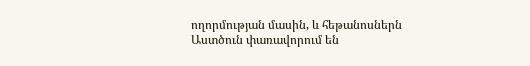ողորմության մասին, և հեթանոսներն Աստծուն փառավորում են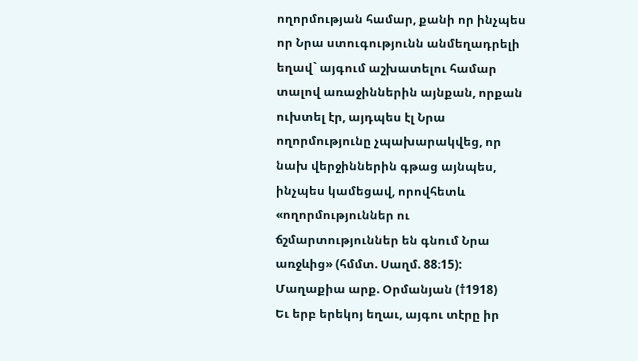ողորմության համար, քանի որ ինչպես որ Նրա ստուգությունն անմեղադրելի եղավ` այգում աշխատելու համար տալով առաջիններին այնքան, որքան ուխտել էր, այդպես էլ Նրա ողորմությունը չպախարակվեց, որ նախ վերջիններին գթաց այնպես, ինչպես կամեցավ, որովհետև «ողորմություններ ու ճշմարտություններ են գնում Նրա առջևից» (հմմտ. Սաղմ. 88։15):
Մաղաքիա արք. Օրմանյան (†1918)
Եւ երբ երեկոյ եղաւ, այգու տէրը իր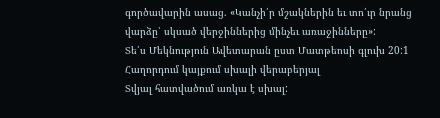գործավարին ասաց. «Կանչի՛ր մշակներին եւ տո՛ւր նրանց վարձը՝ սկսած վերջիններից մինչեւ առաջինները»:
Տե՛ս Մեկնություն Ավետարան ըստ Մատթեոսի գլուխ 20:1
Հաղորդում կայքում սխալի վերաբերյալ
Տվյալ հատվածում առկա է սխալ: